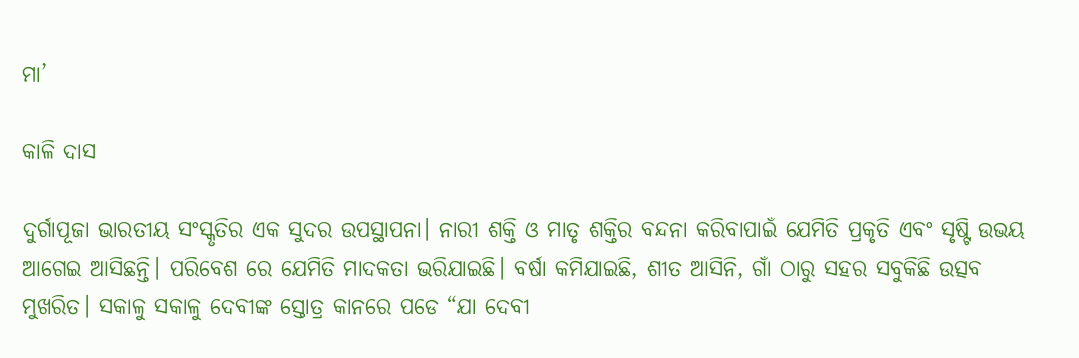ମା’

କାଳି ଦାସ

ଦୁର୍ଗାପୂଜା ଭାରତୀୟ ସଂସ୍କୃତିର ଏକ ସୁଦର ଉପସ୍ଥାପନା। ନାରୀ ଶକ୍ତି ଓ ମାତୃ ଶକ୍ତିର ବନ୍ଦନା କରିବାପାଇଁ ଯେମିତି ପ୍ରକୃତି ଏବଂ ସୃଷ୍ଟି ଉଭୟ ଆଗେଇ ଆସିଛନ୍ତି। ପରିବେଶ ରେ ଯେମିତି ମାଦକତା ଭରିଯାଇଛି। ବର୍ଷା କମିଯାଇଛି, ଶୀତ ଆସିନି, ଗାଁ ଠାରୁ ସହର ସବୁକିଛି ଉତ୍ସବ ମୁଖରିତ। ସକାଳୁ ସକାଳୁ ଦେବୀଙ୍କ ସ୍ତୋତ୍ର କାନରେ ପଡେ “ଯା ଦେବୀ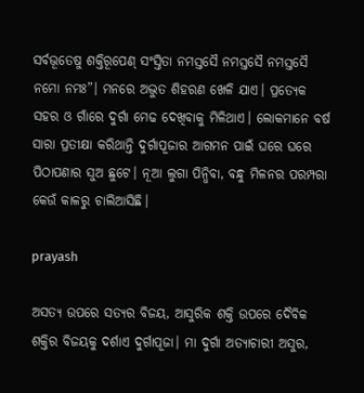ସର୍ବଭୂତେଷୁ ଶକ୍ତିରୂପେଣ୍ ସଂସ୍ତିତା ନମସ୍ତସୈ ନମସ୍ତସୈ ନମସ୍ତସୈ ନମୋ ନମଃ”। ମନରେ ଅଦ୍ଭୁତ ଶିହରଣ ଖେଳି ଯାଏ। ପ୍ରତ୍ୟେକ ସହର ଓ ଗାଁରେ ଦୁର୍ଗା ମେଢ ଦେଖିବାକୁ ମିଳିଥାଏ। ଲୋକମାନେ ବର୍ଷ ସାରା ପ୍ରତୀକ୍ଷା କରିଥାନ୍ତି ଦୁର୍ଗାପୂଜାର ଆଗମନ ପାଇଁ ଘରେ ଘରେ ପିଠାପଣାର ସୁଅ ଛୁଟେ। ନୂଆ ଲୁଗା ପିନ୍ଧିବା, ବନ୍ଧୁ ମିଳନର ପରମ୍ପରା କେଉଁ କାଳରୁ ଚାଲିଆସିଛି।

prayash

ଅସତ୍ୟ ଉପରେ ସତ୍ୟର ବିଜୟ, ଆସୁରିକ ଶକ୍ତି ଉପରେ ଦୈବିକ ଶକ୍ତିର ବିଜୟକୁ ଦର୍ଶାଏ ଦୁର୍ଗାପୂଜା। ମା ଦୁର୍ଗା ଅତ୍ୟାଚାରୀ ଅସୁର,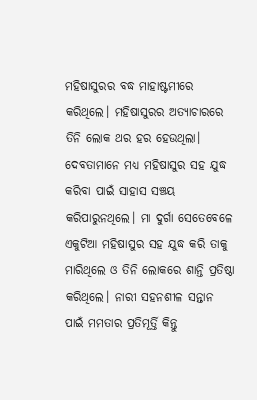ମହିଷାସୁରର ବଦ୍ଧ ମାହାଷ୍ଟମୀରେ କରିଥିଲେ। ମହିଷାସୁରର ଅତ୍ୟାଚାରରେ ତିନି ଲୋକ ଥର ହର ହେଉଥିଲା। ଦେବତାମାନେ ମଧ୍ୟ ମହିଷାସୁର ସହ ଯୁଦ୍ଧ କରିବା ପାଇଁ ସାହାସ ସଞ୍ଚୟ କରିପାରୁନଥିଲେ। ମା ଦୁର୍ଗା ସେତେବେଳେ ଏକୁଟିଆ ମହିଷାସୁର ସହ ଯୁଦ୍ଧ କରି ତାକୁ ମାରିଥିଲେ ଓ ତିନି ଲୋକରେ ଶାନ୍ତି ପ୍ରତିଷ୍ଠା କରିଥିଲେ। ନାରୀ ସହନଶୀଳ ସନ୍ତାନ ପାଇଁ ମମତାର ପ୍ରତିମୂର୍ତ୍ତି କିନ୍ତୁ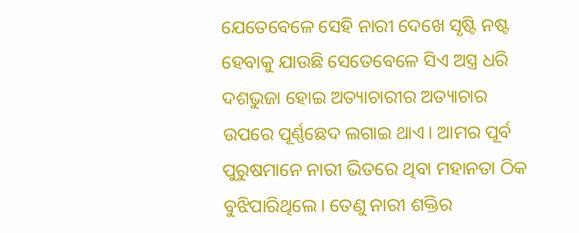ଯେତେବେଳେ ସେହି ନାରୀ ଦେଖେ ସୃଷ୍ଟି ନଷ୍ଟ ହେବାକୁ ଯାଉଛି ସେତେବେଳେ ସିଏ ଅସ୍ତ୍ର ଧରି ଦଶଭୁଜା ହୋଇ ଅତ୍ୟାଚାରୀର ଅତ୍ୟାଚାର ଉପରେ ପୂର୍ଣ୍ଣଛେଦ ଲଗାଇ ଥାଏ। ଆମର ପୂର୍ବ ପୁରୁଷମାନେ ନାରୀ ଭିତରେ ଥିବା ମହାନତା ଠିକ ବୁଝିପାରିଥିଲେ। ତେଣୁ ନାରୀ ଶକ୍ତିର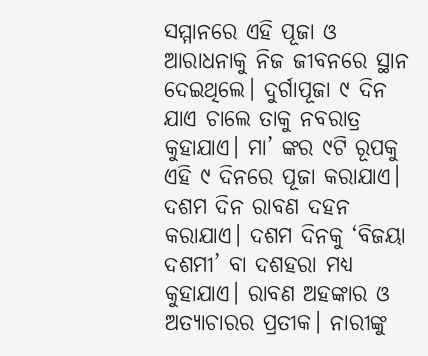ସମ୍ମାନରେ ଏହି ପୂଜା ଓ ଆରାଧନାକୁ ନିଜ ଜୀବନରେ ସ୍ଥାନ ଦେଇଥିଲେ। ଦୁର୍ଗାପୂଜା ୯ ଦିନ ଯାଏ ଚାଲେ ତାକୁ ନବରାତ୍ର କୁହାଯାଏ। ମା’ ଙ୍କର ୯ଟି ରୂପକୁ ଏହି ୯ ଦିନରେ ପୂଜା କରାଯାଏ। ଦଶମ ଦିନ ରାବଣ ଦହନ କରାଯାଏ। ଦଶମ ଦିନକୁ ‘ବିଜୟା ଦଶମୀ’ ବା ଦଶହରା ମଧ୍ୟ କୁହାଯାଏ। ରାବଣ ଅହଙ୍କାର ଓ ଅତ୍ୟାଚାରର ପ୍ରତୀକ। ନାରୀଙ୍କୁ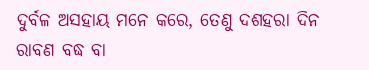ଦୁର୍ବଳ ଅସହାୟ ମନେ କରେ, ତେଣୁ ଦଶହରା ଦିନ ରାବଣ ବଦ୍ଧ ବା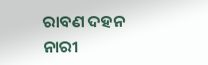ରାବଣ ଦହନ ନାରୀ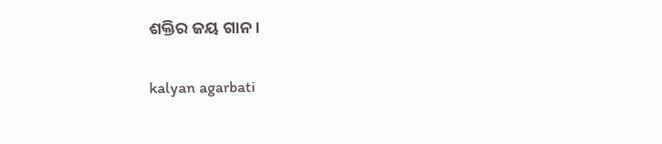ଶକ୍ତିର ଜୟ ଗାନ।

kalyan agarbati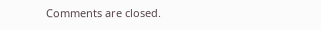Comments are closed.